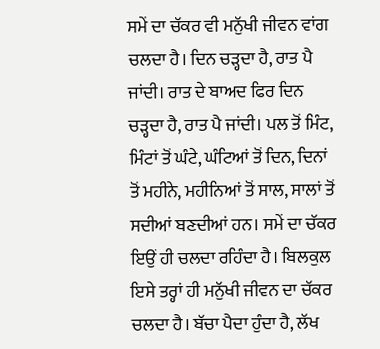ਸਮੇਂ ਦਾ ਚੱਕਰ ਵੀ ਮਨੁੱਖੀ ਜੀਵਨ ਵਾਂਗ ਚਲਦਾ ਹੈ। ਦਿਨ ਚੜ੍ਹਦਾ ਹੈ, ਰਾਤ ਪੈ ਜਾਂਦੀ। ਰਾਤ ਦੇ ਬਾਅਦ ਫਿਰ ਦਿਨ ਚੜ੍ਹਦਾ ਹੈ, ਰਾਤ ਪੈ ਜਾਂਦੀ। ਪਲ ਤੋਂ ਮਿੰਟ, ਮਿੰਟਾਂ ਤੋਂ ਘੰਟੇ, ਘੰਟਿਆਂ ਤੋਂ ਦਿਨ, ਦਿਨਾਂ ਤੋਂ ਮਹੀਨੇ, ਮਹੀਨਿਆਂ ਤੋਂ ਸਾਲ, ਸਾਲਾਂ ਤੋਂ ਸਦੀਆਂ ਬਣਦੀਆਂ ਹਨ। ਸਮੇਂ ਦਾ ਚੱਕਰ ਇਉਂ ਹੀ ਚਲਦਾ ਰਹਿੰਦਾ ਹੈ। ਬਿਲਕੁਲ ਇਸੇ ਤਰ੍ਹਾਂ ਹੀ ਮਨੁੱਖੀ ਜੀਵਨ ਦਾ ਚੱਕਰ ਚਲਦਾ ਹੈ। ਬੱਚਾ ਪੈਦਾ ਹੁੰਦਾ ਹੈ, ਲੱਖ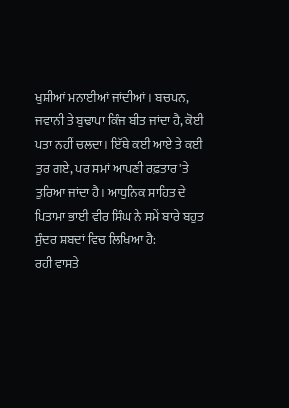ਖੁਸ਼ੀਆਂ ਮਨਾਈਆਂ ਜਾਂਦੀਆਂ। ਬਚਪਨ, ਜਵਾਨੀ ਤੇ ਬੁਢਾਪਾ ਕਿੰਜ ਬੀਤ ਜਾਂਦਾ ਹੈ, ਕੋਈ ਪਤਾ ਨਹੀਂ ਚਲਦਾ। ਇੱਥੇ ਕਈ ਆਏ ਤੇ ਕਈ ਤੁਰ ਗਏ, ਪਰ ਸਮਾਂ ਆਪਣੀ ਰਫ਼ਤਾਰ 'ਤੇ ਤੁਰਿਆ ਜਾਂਦਾ ਹੈ। ਆਧੁਨਿਕ ਸਾਹਿਤ ਦੇ ਪਿਤਾਮਾ ਭਾਈ ਵੀਰ ਸਿੰਘ ਨੇ ਸਮੇਂ ਬਾਰੇ ਬਹੁਤ ਸੁੰਦਰ ਸ਼ਬਦਾਂ ਵਿਚ ਲਿਖਿਆ ਹੈ:
ਰਹੀ ਵਾਸਤੇ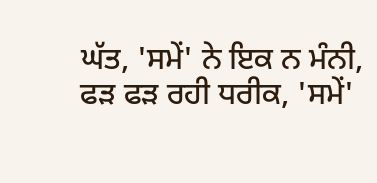ਘੱਤ, 'ਸਮੇਂ' ਨੇ ਇਕ ਨ ਮੰਨੀ,
ਫੜ ਫੜ ਰਹੀ ਧਰੀਕ, 'ਸਮੇਂ'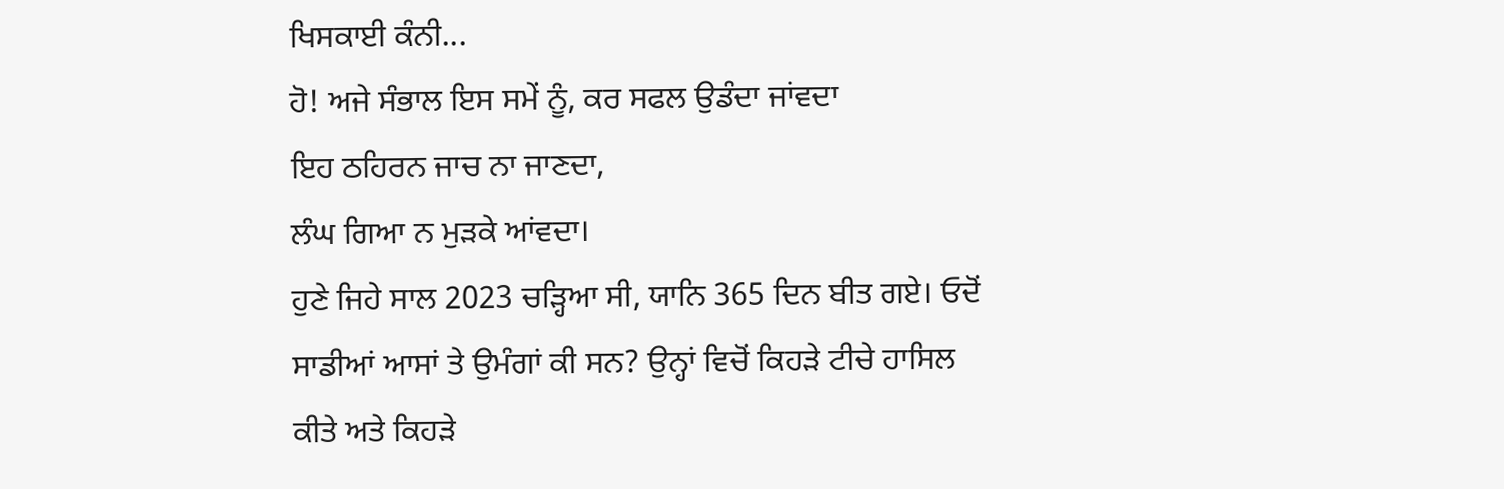ਖਿਸਕਾਈ ਕੰਨੀ...
ਹੋ! ਅਜੇ ਸੰਭਾਲ ਇਸ ਸਮੇਂ ਨੂੰ, ਕਰ ਸਫਲ ਉਡੰਦਾ ਜਾਂਵਦਾ
ਇਹ ਠਹਿਰਨ ਜਾਚ ਨਾ ਜਾਣਦਾ,
ਲੰਘ ਗਿਆ ਨ ਮੁੜਕੇ ਆਂਵਦਾ।
ਹੁਣੇ ਜਿਹੇ ਸਾਲ 2023 ਚੜ੍ਹਿਆ ਸੀ, ਯਾਨਿ 365 ਦਿਨ ਬੀਤ ਗਏ। ਓਦੋਂ ਸਾਡੀਆਂ ਆਸਾਂ ਤੇ ਉਮੰਗਾਂ ਕੀ ਸਨ? ਉਨ੍ਹਾਂ ਵਿਚੋਂ ਕਿਹੜੇ ਟੀਚੇ ਹਾਸਿਲ ਕੀਤੇ ਅਤੇ ਕਿਹੜੇ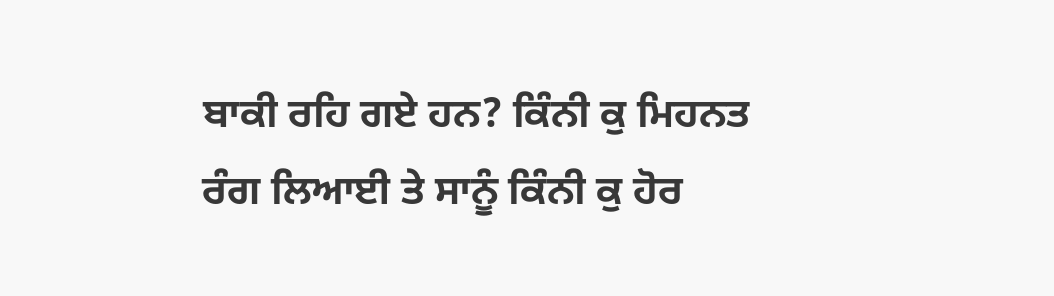ਬਾਕੀ ਰਹਿ ਗਏ ਹਨ? ਕਿੰਨੀ ਕੁ ਮਿਹਨਤ ਰੰਗ ਲਿਆਈ ਤੇ ਸਾਨੂੰ ਕਿੰਨੀ ਕੁ ਹੋਰ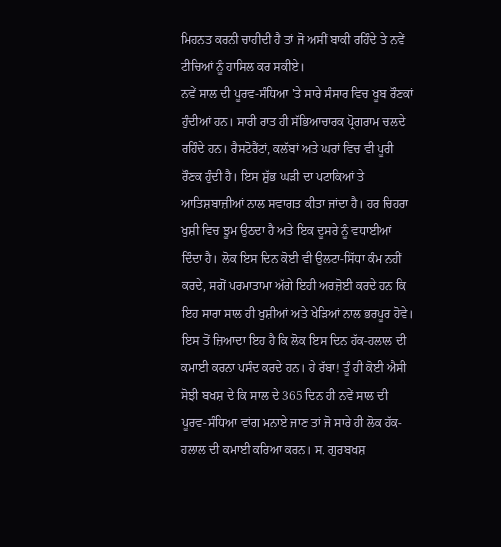ਮਿਹਨਤ ਕਰਨੀ ਚਾਹੀਦੀ ਹੈ ਤਾਂ ਜੋ ਅਸੀਂ ਬਾਕੀ ਰਹਿੰਦੇ ਤੇ ਨਵੇਂ ਟੀਚਿਆਂ ਨੂੰ ਹਾਸਿਲ ਕਰ ਸਕੀਏ।
ਨਵੇਂ ਸਾਲ ਦੀ ਪੂਰਵ-ਸੰਧਿਆ 'ਤੇ ਸਾਰੇ ਸੰਸਾਰ ਵਿਚ ਖੂਬ ਰੌਣਕਾਂ ਹੁੰਦੀਆਂ ਹਨ। ਸਾਰੀ ਰਾਤ ਹੀ ਸੱਭਿਆਚਾਰਕ ਪ੍ਰੋਗਰਾਮ ਚਲਦੇ ਰਹਿੰਦੇ ਹਨ। ਰੈਸਟੋਰੈਂਟਾਂ, ਕਲੱਬਾਂ ਅਤੇ ਘਰਾਂ ਵਿਚ ਵੀ ਪੂਰੀ ਰੌਣਕ ਹੁੰਦੀ ਹੈ। ਇਸ ਸ਼ੁੱਭ ਘੜੀ ਦਾ ਪਟਾਕਿਆਂ ਤੇ ਆਤਿਸ਼ਬਾਜ਼ੀਆਂ ਨਾਲ ਸਵਾਗਤ ਕੀਤਾ ਜਾਂਦਾ ਹੈ। ਹਰ ਚਿਹਰਾ ਖੁਸ਼ੀ ਵਿਚ ਝੂਮ ਉਠਦਾ ਹੈ ਅਤੇ ਇਕ ਦੂਸਰੇ ਨੂੰ ਵਧਾਈਆਂ ਦਿੰਦਾ ਹੈ। ਲੋਕ ਇਸ ਦਿਨ ਕੋਈ ਵੀ ਉਲਟਾ-ਸਿੱਧਾ ਕੰਮ ਨਹੀਂ ਕਰਦੇ, ਸਗੋਂ ਪਰਮਾਤਾਮਾ ਅੱਗੇ ਇਹੀ ਅਰਜ਼ੋਈ ਕਰਦੇ ਹਨ ਕਿ ਇਹ ਸਾਰਾ ਸਾਲ ਹੀ ਖੁਸ਼ੀਆਂ ਅਤੇ ਖੇੜਿਆਂ ਨਾਲ ਭਰਪੂਰ ਹੋਵੇ। ਇਸ ਤੋਂ ਜ਼ਿਆਦਾ ਇਹ ਹੈ ਕਿ ਲੋਕ ਇਸ ਦਿਨ ਹੱਕ-ਹਲਾਲ ਦੀ ਕਮਾਈ ਕਰਨਾ ਪਸੰਦ ਕਰਦੇ ਹਨ। ਹੇ ਰੱਬਾ! ਤੂੰ ਹੀ ਕੋਈ ਐਸੀ ਸੋਝੀ ਬਖਸ਼ ਦੇ ਕਿ ਸਾਲ ਦੇ 365 ਦਿਨ ਹੀ ਨਵੇਂ ਸਾਲ ਦੀ ਪੂਰਵ-ਸੰਧਿਆ ਵਾਂਗ ਮਨਾਏ ਜਾਣ ਤਾਂ ਜੋ ਸਾਰੇ ਹੀ ਲੋਕ ਹੱਕ-ਹਲਾਲ ਦੀ ਕਮਾਈ ਕਰਿਆ ਕਰਨ। ਸ. ਗੁਰਬਖਸ਼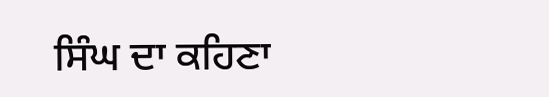ਸਿੰਘ ਦਾ ਕਹਿਣਾ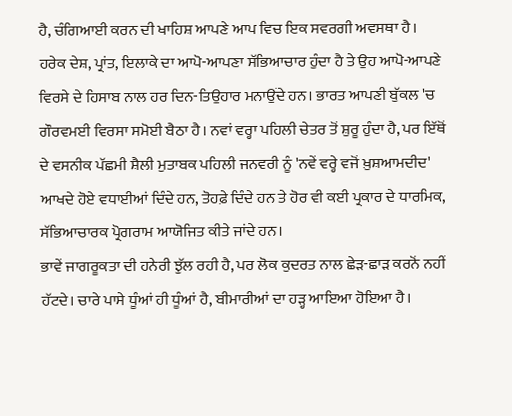ਹੈ, ਚੰਗਿਆਈ ਕਰਨ ਦੀ ਖਾਹਿਸ਼ ਆਪਣੇ ਆਪ ਵਿਚ ਇਕ ਸਵਰਗੀ ਅਵਸਥਾ ਹੈ।
ਹਰੇਕ ਦੇਸ਼, ਪ੍ਰਾਂਤ, ਇਲਾਕੇ ਦਾ ਆਪੋ-ਆਪਣਾ ਸੱਭਿਆਚਾਰ ਹੁੰਦਾ ਹੈ ਤੇ ਉਹ ਆਪੋ-ਆਪਣੇ ਵਿਰਸੇ ਦੇ ਹਿਸਾਬ ਨਾਲ ਹਰ ਦਿਨ-ਤਿਉਹਾਰ ਮਨਾਉਂਦੇ ਹਨ। ਭਾਰਤ ਆਪਣੀ ਬੁੱਕਲ 'ਚ ਗੌਰਵਮਈ ਵਿਰਸਾ ਸਮੋਈ ਬੈਠਾ ਹੈ। ਨਵਾਂ ਵਰ੍ਹਾ ਪਹਿਲੀ ਚੇਤਰ ਤੋਂ ਸ਼ੁਰੂ ਹੁੰਦਾ ਹੈ, ਪਰ ਇੱਥੋਂ ਦੇ ਵਸਨੀਕ ਪੱਛਮੀ ਸ਼ੈਲੀ ਮੁਤਾਬਕ ਪਹਿਲੀ ਜਨਵਰੀ ਨੂੰ 'ਨਵੇਂ ਵਰ੍ਹੇ ਵਜੋਂ ਖ਼ੁਸ਼ਆਮਦੀਦ' ਆਖਦੇ ਹੋਏ ਵਧਾਈਆਂ ਦਿੰਦੇ ਹਨ, ਤੋਹਫ਼ੇ ਦਿੰਦੇ ਹਨ ਤੇ ਹੋਰ ਵੀ ਕਈ ਪ੍ਰਕਾਰ ਦੇ ਧਾਰਮਿਕ, ਸੱਭਿਆਚਾਰਕ ਪ੍ਰੋਗਰਾਮ ਆਯੋਜਿਤ ਕੀਤੇ ਜਾਂਦੇ ਹਨ।
ਭਾਵੇਂ ਜਾਗਰੂਕਤਾ ਦੀ ਹਨੇਰੀ ਝੁੱਲ ਰਹੀ ਹੈ, ਪਰ ਲੋਕ ਕੁਦਰਤ ਨਾਲ ਛੇੜ-ਛਾੜ ਕਰਨੋਂ ਨਹੀਂ ਹੱਟਦੇ। ਚਾਰੇ ਪਾਸੇ ਧੂੰਆਂ ਹੀ ਧੂੰਆਂ ਹੈ, ਬੀਮਾਰੀਆਂ ਦਾ ਹੜ੍ਹ ਆਇਆ ਹੋਇਆ ਹੈ।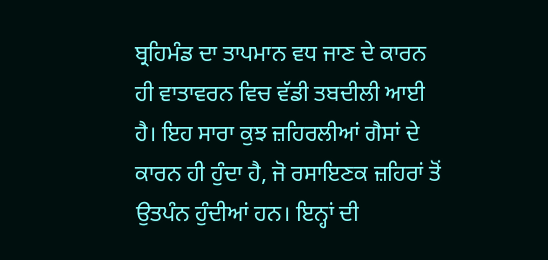ਬ੍ਰਹਿਮੰਡ ਦਾ ਤਾਪਮਾਨ ਵਧ ਜਾਣ ਦੇ ਕਾਰਨ ਹੀ ਵਾਤਾਵਰਨ ਵਿਚ ਵੱਡੀ ਤਬਦੀਲੀ ਆਈ ਹੈ। ਇਹ ਸਾਰਾ ਕੁਝ ਜ਼ਹਿਰਲੀਆਂ ਗੈਸਾਂ ਦੇ ਕਾਰਨ ਹੀ ਹੁੰਦਾ ਹੈ, ਜੋ ਰਸਾਇਣਕ ਜ਼ਹਿਰਾਂ ਤੋਂ ਉਤਪੰਨ ਹੁੰਦੀਆਂ ਹਨ। ਇਨ੍ਹਾਂ ਦੀ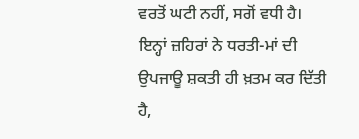ਵਰਤੋਂ ਘਟੀ ਨਹੀਂ, ਸਗੋਂ ਵਧੀ ਹੈ। ਇਨ੍ਹਾਂ ਜ਼ਹਿਰਾਂ ਨੇ ਧਰਤੀ-ਮਾਂ ਦੀ ਉਪਜਾਊ ਸ਼ਕਤੀ ਹੀ ਖ਼ਤਮ ਕਰ ਦਿੱਤੀ ਹੈ,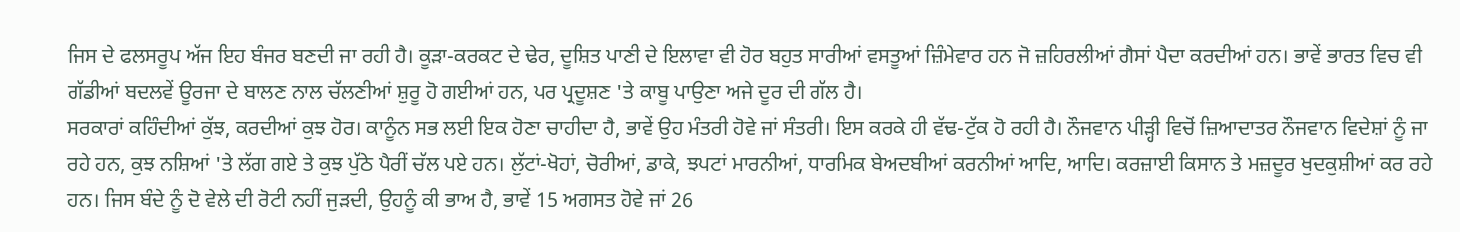ਜਿਸ ਦੇ ਫਲਸਰੂਪ ਅੱਜ ਇਹ ਬੰਜਰ ਬਣਦੀ ਜਾ ਰਹੀ ਹੈ। ਕੂੜਾ-ਕਰਕਟ ਦੇ ਢੇਰ, ਦੂਸ਼ਿਤ ਪਾਣੀ ਦੇ ਇਲਾਵਾ ਵੀ ਹੋਰ ਬਹੁਤ ਸਾਰੀਆਂ ਵਸਤੂਆਂ ਜ਼ਿੰਮੇਵਾਰ ਹਨ ਜੋ ਜ਼ਹਿਰਲੀਆਂ ਗੈਸਾਂ ਪੈਦਾ ਕਰਦੀਆਂ ਹਨ। ਭਾਵੇਂ ਭਾਰਤ ਵਿਚ ਵੀ ਗੱਡੀਆਂ ਬਦਲਵੇਂ ਊਰਜਾ ਦੇ ਬਾਲਣ ਨਾਲ ਚੱਲਣੀਆਂ ਸ਼ੁਰੂ ਹੋ ਗਈਆਂ ਹਨ, ਪਰ ਪ੍ਰਦੂਸ਼ਣ 'ਤੇ ਕਾਬੂ ਪਾਉਣਾ ਅਜੇ ਦੂਰ ਦੀ ਗੱਲ ਹੈ।
ਸਰਕਾਰਾਂ ਕਹਿੰਦੀਆਂ ਕੁੱਝ, ਕਰਦੀਆਂ ਕੁਝ ਹੋਰ। ਕਾਨੂੰਨ ਸਭ ਲਈ ਇਕ ਹੋਣਾ ਚਾਹੀਦਾ ਹੈ, ਭਾਵੇਂ ਉਹ ਮੰਤਰੀ ਹੋਵੇ ਜਾਂ ਸੰਤਰੀ। ਇਸ ਕਰਕੇ ਹੀ ਵੱਢ-ਟੁੱਕ ਹੋ ਰਹੀ ਹੈ। ਨੌਜਵਾਨ ਪੀੜ੍ਹੀ ਵਿਚੋਂ ਜ਼ਿਆਦਾਤਰ ਨੌਜਵਾਨ ਵਿਦੇਸ਼ਾਂ ਨੂੰ ਜਾ ਰਹੇ ਹਨ, ਕੁਝ ਨਸ਼ਿਆਂ 'ਤੇ ਲੱਗ ਗਏ ਤੇ ਕੁਝ ਪੁੱਠੇ ਪੈਰੀਂ ਚੱਲ ਪਏ ਹਨ। ਲੁੱਟਾਂ-ਖੋਹਾਂ, ਚੋਰੀਆਂ, ਡਾਕੇ, ਝਪਟਾਂ ਮਾਰਨੀਆਂ, ਧਾਰਮਿਕ ਬੇਅਦਬੀਆਂ ਕਰਨੀਆਂ ਆਦਿ, ਆਦਿ। ਕਰਜ਼ਾਈ ਕਿਸਾਨ ਤੇ ਮਜ਼ਦੂਰ ਖੁਦਕੁਸ਼ੀਆਂ ਕਰ ਰਹੇ ਹਨ। ਜਿਸ ਬੰਦੇ ਨੂੰ ਦੋ ਵੇਲੇ ਦੀ ਰੋਟੀ ਨਹੀਂ ਜੁੜਦੀ, ਉਹਨੂੰ ਕੀ ਭਾਅ ਹੈ, ਭਾਵੇਂ 15 ਅਗਸਤ ਹੋਵੇ ਜਾਂ 26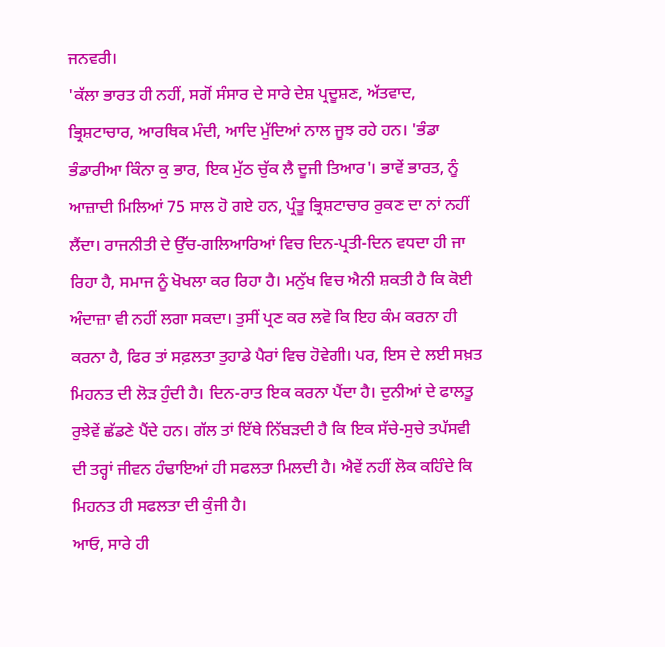ਜਨਵਰੀ।
'ਕੱਲਾ ਭਾਰਤ ਹੀ ਨਹੀਂ, ਸਗੋਂ ਸੰਸਾਰ ਦੇ ਸਾਰੇ ਦੇਸ਼ ਪ੍ਰਦੂਸ਼ਣ, ਅੱਤਵਾਦ, ਭ੍ਰਿਸ਼ਟਾਚਾਰ, ਆਰਥਿਕ ਮੰਦੀ, ਆਦਿ ਮੁੱਦਿਆਂ ਨਾਲ ਜੂਝ ਰਹੇ ਹਨ। 'ਭੰਡਾ ਭੰਡਾਰੀਆ ਕਿੰਨਾ ਕੁ ਭਾਰ, ਇਕ ਮੁੱਠ ਚੁੱਕ ਲੈ ਦੂਜੀ ਤਿਆਰ'। ਭਾਵੇਂ ਭਾਰਤ, ਨੂੰ ਆਜ਼ਾਦੀ ਮਿਲਿਆਂ 75 ਸਾਲ ਹੋ ਗਏ ਹਨ, ਪ੍ਰੰਤੂ ਭ੍ਰਿਸ਼ਟਾਚਾਰ ਰੁਕਣ ਦਾ ਨਾਂ ਨਹੀਂ ਲੈਂਦਾ। ਰਾਜਨੀਤੀ ਦੇ ਉੱਚ-ਗਲਿਆਰਿਆਂ ਵਿਚ ਦਿਨ-ਪ੍ਰਤੀ-ਦਿਨ ਵਧਦਾ ਹੀ ਜਾ ਰਿਹਾ ਹੈ, ਸਮਾਜ ਨੂੰ ਖੋਖਲਾ ਕਰ ਰਿਹਾ ਹੈ। ਮਨੁੱਖ ਵਿਚ ਐਨੀ ਸ਼ਕਤੀ ਹੈ ਕਿ ਕੋਈ ਅੰਦਾਜ਼ਾ ਵੀ ਨਹੀਂ ਲਗਾ ਸਕਦਾ। ਤੁਸੀਂ ਪ੍ਰਣ ਕਰ ਲਵੋ ਕਿ ਇਹ ਕੰਮ ਕਰਨਾ ਹੀ ਕਰਨਾ ਹੈ, ਫਿਰ ਤਾਂ ਸਫ਼ਲਤਾ ਤੁਹਾਡੇ ਪੈਰਾਂ ਵਿਚ ਹੋਵੇਗੀ। ਪਰ, ਇਸ ਦੇ ਲਈ ਸਖ਼ਤ ਮਿਹਨਤ ਦੀ ਲੋੜ ਹੁੰਦੀ ਹੈ। ਦਿਨ-ਰਾਤ ਇਕ ਕਰਨਾ ਪੈਂਦਾ ਹੈ। ਦੁਨੀਆਂ ਦੇ ਫਾਲਤੂ ਰੁਝੇਵੇਂ ਛੱਡਣੇ ਪੈਂਦੇ ਹਨ। ਗੱਲ ਤਾਂ ਇੱਥੇ ਨਿੱਬੜਦੀ ਹੈ ਕਿ ਇਕ ਸੱਚੇ-ਸੁਚੇ ਤਪੱਸਵੀ ਦੀ ਤਰ੍ਹਾਂ ਜੀਵਨ ਹੰਢਾਇਆਂ ਹੀ ਸਫਲਤਾ ਮਿਲਦੀ ਹੈ। ਐਵੇਂ ਨਹੀਂ ਲੋਕ ਕਹਿੰਦੇ ਕਿ ਮਿਹਨਤ ਹੀ ਸਫਲਤਾ ਦੀ ਕੁੰਜੀ ਹੈ।
ਆਓ, ਸਾਰੇ ਹੀ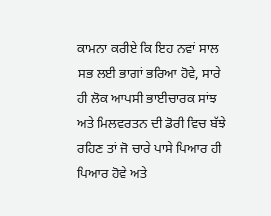ਕਾਮਨਾ ਕਰੀਏ ਕਿ ਇਹ ਨਵਾਂ ਸਾਲ ਸਭ ਲਈ ਭਾਗਾਂ ਭਰਿਆ ਹੋਵੇ, ਸਾਰੇ ਹੀ ਲੋਕ ਆਪਸੀ ਭਾਈਚਾਰਕ ਸਾਂਝ ਅਤੇ ਮਿਲਵਰਤਨ ਦੀ ਡੋਰੀ ਵਿਚ ਬੱਝੇ ਰਹਿਣ ਤਾਂ ਜੋ ਚਾਰੇ ਪਾਸੇ ਪਿਆਰ ਹੀ ਪਿਆਰ ਹੋਵੇ ਅਤੇ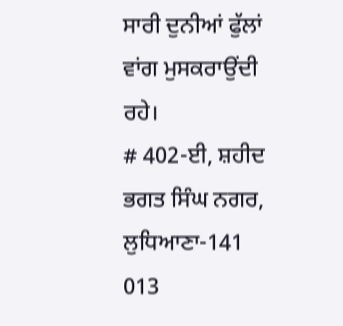ਸਾਰੀ ਦੁਨੀਆਂ ਫੁੱਲਾਂ ਵਾਂਗ ਮੁਸਕਰਾਉਂਦੀ ਰਹੇ।
# 402-ਈ, ਸ਼ਹੀਦ ਭਗਤ ਸਿੰਘ ਨਗਰ, ਲੁਧਿਆਣਾ-141 013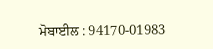ਮੋਬਾਈਲ : 94170-01983